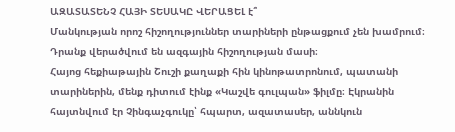ԱԶԱՏԱՏԵՆՉ ՀԱՅԻ ՏԵՍԱԿԸ ՎԵՐԱՑԵԼ է՞
Մանկության որոշ հիշողություններ տարիների ընթացքում չեն խամրում։ Դրանք վերածվում են ազգային հիշողության մասի։
Հայոց հեքիաթային Շուշի քաղաքի հին կինոթատրոնում, պատանի տարիներին, մենք դիտում էինք «Կաշվե գուլպան» ֆիլմը։ Էկրանին հայտնվում էր Չինգաչգուկը՝ հպարտ, ազատասեր, աննկուն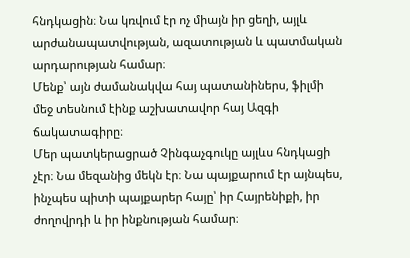հնդկացին։ Նա կռվում էր ոչ միայն իր ցեղի, այլև արժանապատվության, ազատության և պատմական արդարության համար։
Մենք՝ այն ժամանակվա հայ պատանիներս, ֆիլմի մեջ տեսնում էինք աշխատավոր հայ Ազգի ճակատագիրը։
Մեր պատկերացրած Չինգաչգուկը այլևս հնդկացի չէր։ Նա մեզանից մեկն էր։ Նա պայքարում էր այնպես, ինչպես պիտի պայքարեր հայը՝ իր Հայրենիքի, իր ժողովրդի և իր ինքնության համար։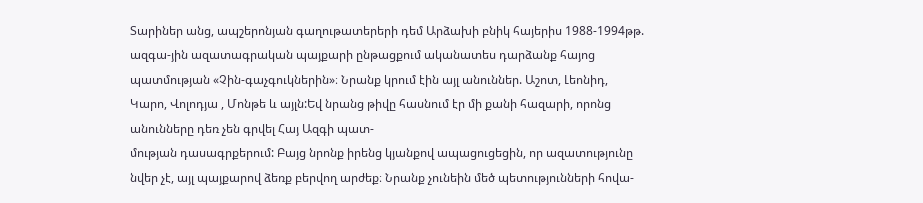Տարիներ անց, ապշերոնյան գաղութատերերի դեմ Արձախի բնիկ հայերիս 1988-1994թթ. ազգա-յին ազատագրական պայքարի ընթացքում ականատես դարձանք հայոց պատմության «Չին-գաչգուկներին»։ Նրանք կրում էին այլ անուններ. Աշոտ, Լեոնիդ, Կարո, Վոլոդյա , Մոնթե և այլն:Եվ նրանց թիվը հասնում էր մի քանի հազարի, որոնց անունները դեռ չեն գրվել Հայ Ազգի պատ-
մության դասագրքերում: Բայց նրոնք իրենց կյանքով ապացուցեցին, որ ազատությունը նվեր չէ, այլ պայքարով ձեռք բերվող արժեք։ Նրանք չունեին մեծ պետությունների հովա-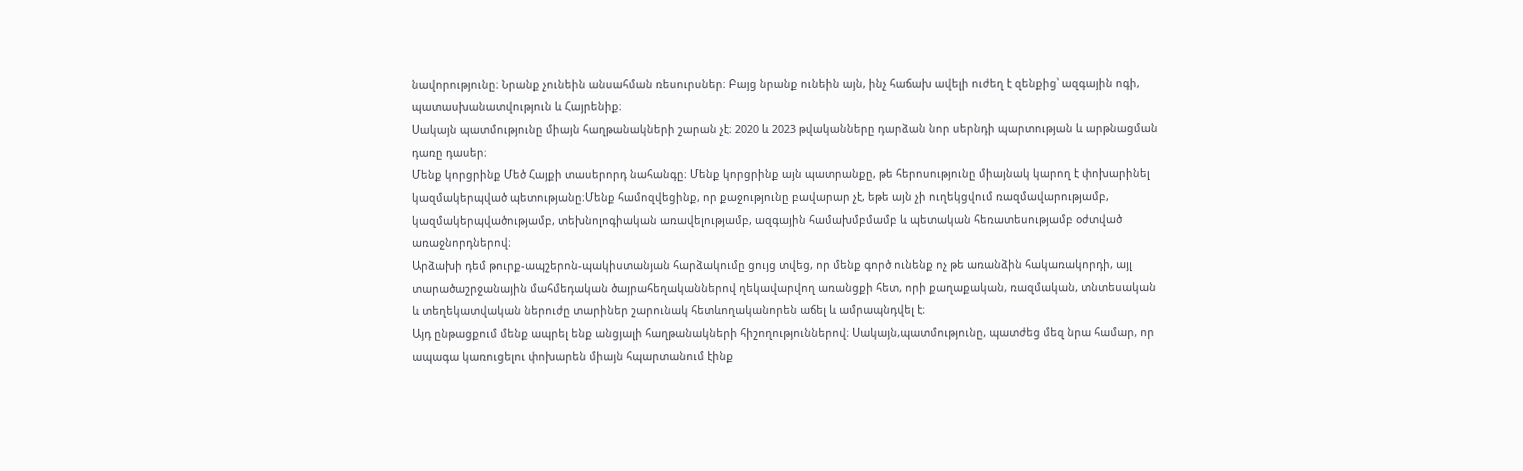նավորությունը։ Նրանք չունեին անսահման ռեսուրսներ։ Բայց նրանք ունեին այն, ինչ հաճախ ավելի ուժեղ է զենքից՝ ազգային ոգի, պատասխանատվություն և Հայրենիք։
Սակայն պատմությունը միայն հաղթանակների շարան չէ։ 2020 և 2023 թվականները դարձան նոր սերնդի պարտության և արթնացման դառը դասեր։
Մենք կորցրինք Մեծ Հայքի տասերորդ նահանգը։ Մենք կորցրինք այն պատրանքը, թե հերոսությունը միայնակ կարող է փոխարինել կազմակերպված պետությանը։Մենք համոզվեցինք, որ քաջությունը բավարար չէ, եթե այն չի ուղեկցվում ռազմավարությամբ, կազմակերպվածությամբ, տեխնոլոգիական առավելությամբ, ազգային համախմբմամբ և պետական հեռատեսությամբ օժտված առաջնորդներով։
Արձախի դեմ թուրք-ապշերոն-պակիստանյան հարձակումը ցույց տվեց, որ մենք գործ ունենք ոչ թե առանձին հակառակորդի, այլ տարածաշրջանային մահմեդական ծայրահեղականներով ղեկավարվող առանցքի հետ, որի քաղաքական, ռազմական, տնտեսական և տեղեկատվական ներուժը տարիներ շարունակ հետևողականորեն աճել և ամրապնդվել է։
Այդ ընթացքում մենք ապրել ենք անցյալի հաղթանակների հիշողություններով։ Սակայն,պատմությունը, պատժեց մեզ նրա համար, որ ապագա կառուցելու փոխարեն միայն հպարտանում էինք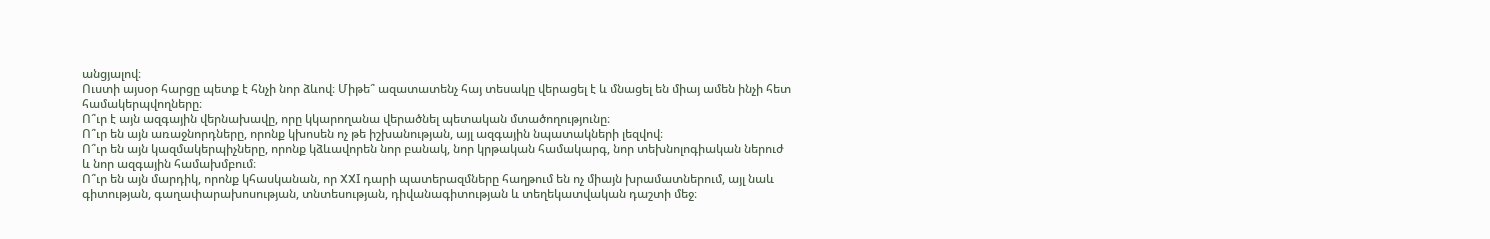անցյալով։
Ուստի այսօր հարցը պետք է հնչի նոր ձևով։ Միթե՞ ազատատենչ հայ տեսակը վերացել է և մնացել են միայ ամեն ինչի հետ համակերպվողները։
Ո՞ւր է այն ազգային վերնախավը, որը կկարողանա վերածնել պետական մտածողությունը։
Ո՞ւր են այն առաջնորդները, որոնք կխոսեն ոչ թե իշխանության, այլ ազգային նպատակների լեզվով։
Ո՞ւր են այն կազմակերպիչները, որոնք կձևավորեն նոր բանակ, նոր կրթական համակարգ, նոր տեխնոլոգիական ներուժ և նոր ազգային համախմբում։
Ո՞ւր են այն մարդիկ, որոնք կհասկանան, որ XXI դարի պատերազմները հաղթում են ոչ միայն խրամատներում, այլ նաև գիտության, գաղափարախոսության, տնտեսության, դիվանագիտության և տեղեկատվական դաշտի մեջ։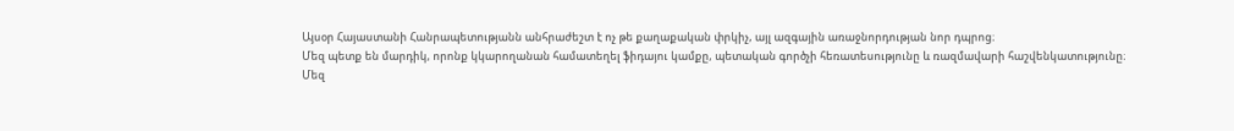Այսօր Հայաստանի Հանրապետությանն անհրաժեշտ է ոչ թե քաղաքական փրկիչ, այլ ազգային առաջնորդության նոր դպրոց։
Մեզ պետք են մարդիկ, որոնք կկարողանան համատեղել ֆիդայու կամքը, պետական գործչի հեռատեսությունը և ռազմավարի հաշվենկատությունը։
Մեզ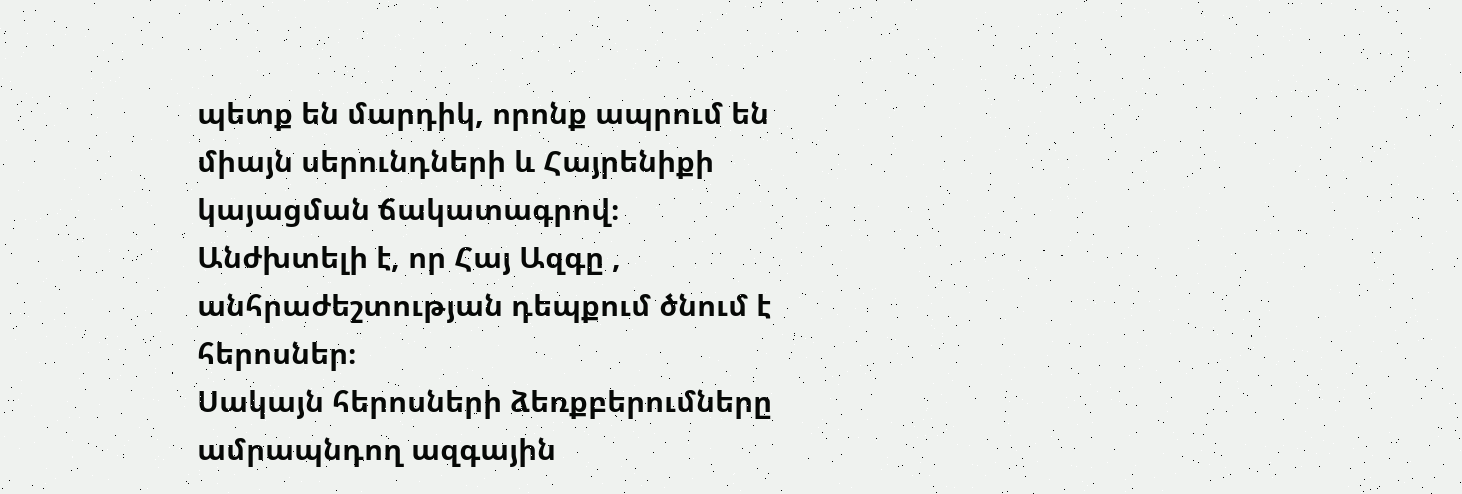պետք են մարդիկ, որոնք ապրում են միայն սերունդների և Հայրենիքի կայացման ճակատագրով։
Անժխտելի է, որ Հայ Ազգը , անհրաժեշտության դեպքում ծնում է հերոսներ։
Սակայն հերոսների ձեռքբերումները ամրապնդող ազգային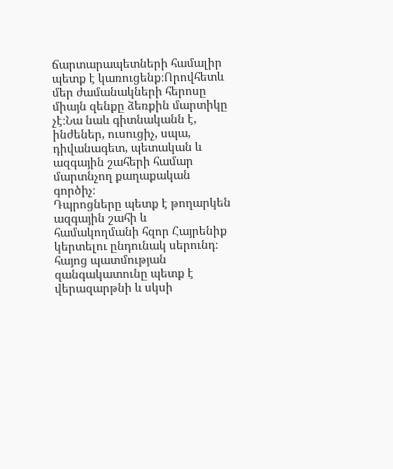ճարտարապետների համալիր պետք է կառուցենք։Որովհետև մեր ժամանակների հերոսը միայն զենքը ձեռքին մարտիկը չէ։Նա նաև գիտնականն է, ինժեներ, ուսուցիչ, սպա, դիվանագետ, պետական և ազգային շահերի համար մարտնչող քաղաքական գործիչ։
Դպրոցները պետք է թողարկեն ազգային շահի և համակողմանի հզոր Հայրենիք կերտելու ընդունակ սերունդ։ հայոց պատմության զանգակատունը պետք է վերազարթնի և սկսի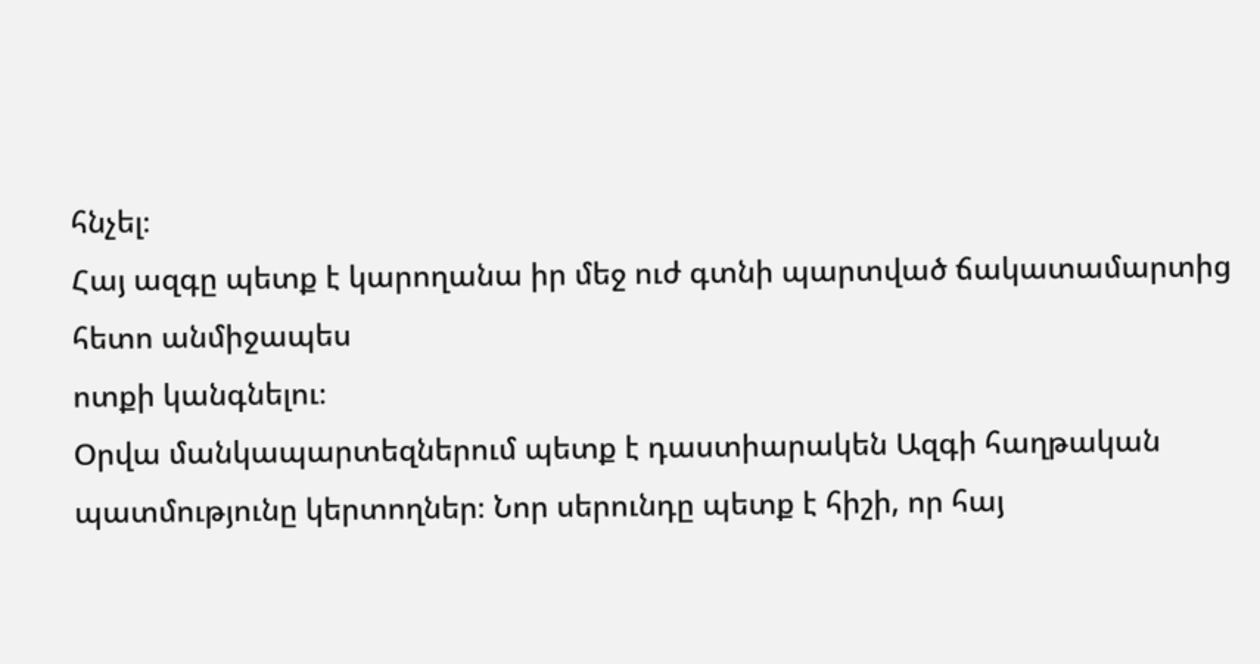հնչել։
Հայ ազգը պետք է կարողանա իր մեջ ուժ գտնի պարտված ճակատամարտից հետո անմիջապես
ոտքի կանգնելու։
Օրվա մանկապարտեզներում պետք է դաստիարակեն Ազգի հաղթական պատմությունը կերտողներ։ Նոր սերունդը պետք է հիշի, որ հայ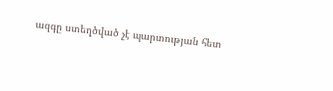ազգը ստեղծված չէ պարտության հետ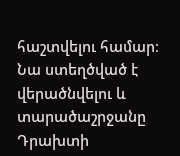հաշտվելու համար։
Նա ստեղծված է վերածնվելու և տարածաշրջանը Դրախտի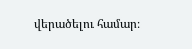վերածելու համար։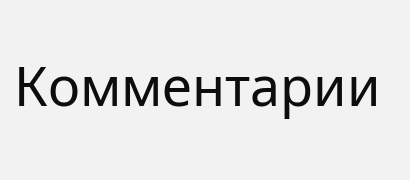Комментарии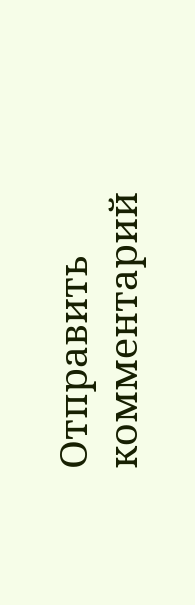Отправить комментарий